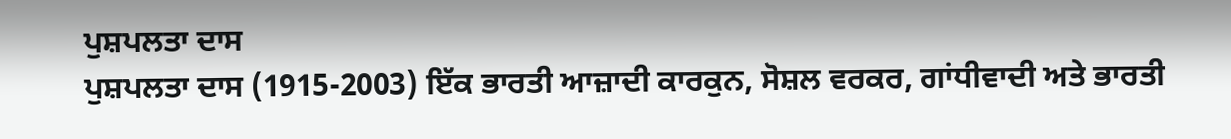ਪੁਸ਼ਪਲਤਾ ਦਾਸ
ਪੁਸ਼ਪਲਤਾ ਦਾਸ (1915-2003) ਇੱਕ ਭਾਰਤੀ ਆਜ਼ਾਦੀ ਕਾਰਕੁਨ, ਸੋਸ਼ਲ ਵਰਕਰ, ਗਾਂਧੀਵਾਦੀ ਅਤੇ ਭਾਰਤੀ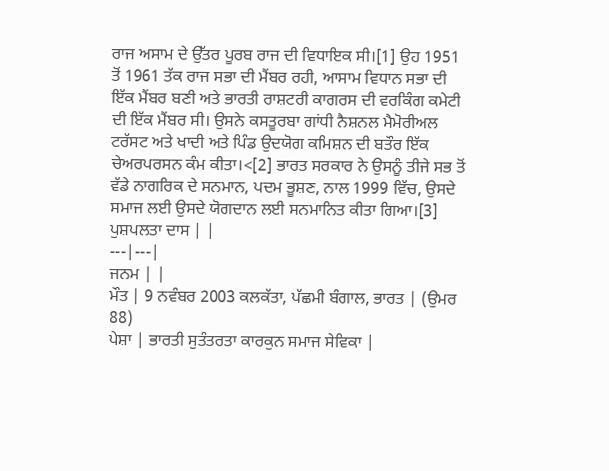ਰਾਜ ਅਸਾਮ ਦੇ ਉੱਤਰ ਪੂਰਬ ਰਾਜ ਦੀ ਵਿਧਾਇਕ ਸੀ।[1] ਉਹ 1951 ਤੋਂ 1961 ਤੱਕ ਰਾਜ ਸਭਾ ਦੀ ਮੈਂਬਰ ਰਹੀ, ਆਸਾਮ ਵਿਧਾਨ ਸਭਾ ਦੀ ਇੱਕ ਮੈਂਬਰ ਬਣੀ ਅਤੇ ਭਾਰਤੀ ਰਾਸ਼ਟਰੀ ਕਾਗਰਸ ਦੀ ਵਰਕਿੰਗ ਕਮੇਟੀ ਦੀ ਇੱਕ ਮੈਂਬਰ ਸੀ। ਉਸਨੇ ਕਸਤੂਰਬਾ ਗਾਂਧੀ ਨੈਸ਼ਨਲ ਮੈਮੋਰੀਅਲ ਟਰੱਸਟ ਅਤੇ ਖਾਦੀ ਅਤੇ ਪਿੰਡ ਉਦਯੋਗ ਕਮਿਸ਼ਨ ਦੀ ਬਤੌਰ ਇੱਕ ਚੇਅਰਪਰਸਨ ਕੰਮ ਕੀਤਾ।<[2] ਭਾਰਤ ਸਰਕਾਰ ਨੇ ਉਸਨੂੰ ਤੀਜੇ ਸਭ ਤੋਂ ਵੱਡੇ ਨਾਗਰਿਕ ਦੇ ਸਨਮਾਨ, ਪਦਮ ਭੂਸ਼ਣ, ਨਾਲ 1999 ਵਿੱਚ, ਉਸਦੇ ਸਮਾਜ ਲਈ ਉਸਦੇ ਯੋਗਦਾਨ ਲਈ ਸਨਮਾਨਿਤ ਕੀਤਾ ਗਿਆ।[3]
ਪੁਸ਼ਪਲਤਾ ਦਾਸ | |
---|---|
ਜਨਮ | |
ਮੌਤ | 9 ਨਵੰਬਰ 2003 ਕਲਕੱਤਾ, ਪੱਛਮੀ ਬੰਗਾਲ, ਭਾਰਤ | (ਉਮਰ 88)
ਪੇਸ਼ਾ | ਭਾਰਤੀ ਸੁਤੰਤਰਤਾ ਕਾਰਕੁਨ ਸਮਾਜ ਸੇਵਿਕਾ |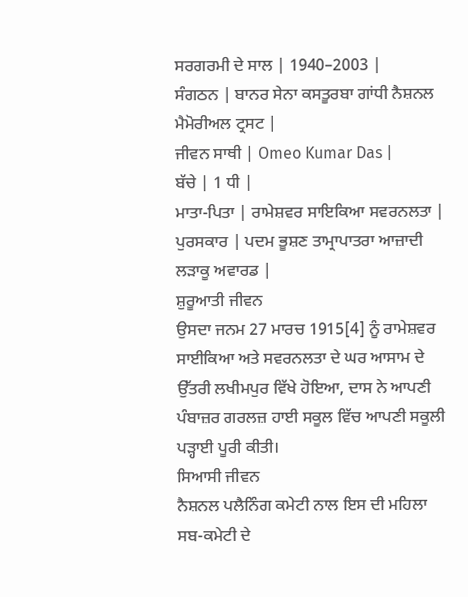ਸਰਗਰਮੀ ਦੇ ਸਾਲ | 1940–2003 |
ਸੰਗਠਨ | ਬਾਨਰ ਸੇਨਾ ਕਸਤੂਰਬਾ ਗਾਂਧੀ ਨੈਸ਼ਨਲ ਮੈਮੋਰੀਅਲ ਟ੍ਰਸਟ |
ਜੀਵਨ ਸਾਥੀ | Omeo Kumar Das |
ਬੱਚੇ | 1 ਧੀ |
ਮਾਤਾ-ਪਿਤਾ | ਰਾਮੇਸ਼ਵਰ ਸਾਇਕਿਆ ਸਵਰਨਲਤਾ |
ਪੁਰਸਕਾਰ | ਪਦਮ ਭੂਸ਼ਣ ਤਾਮ੍ਰਾਪਾਤਰਾ ਆਜ਼ਾਦੀ ਲੜਾਕੂ ਅਵਾਰਡ |
ਸ਼ੁਰੂਆਤੀ ਜੀਵਨ
ਉਸਦਾ ਜਨਮ 27 ਮਾਰਚ 1915[4] ਨੂੰ ਰਾਮੇਸ਼ਵਰ ਸਾਈਕਿਆ ਅਤੇ ਸਵਰਨਲਤਾ ਦੇ ਘਰ ਆਸਾਮ ਦੇ ਉੱਤਰੀ ਲਖੀਮਪੁਰ ਵਿੱਖੇ ਹੋਇਆ, ਦਾਸ ਨੇ ਆਪਣੀ ਪੰਬਾਜ਼ਰ ਗਰਲਜ਼ ਹਾਈ ਸਕੂਲ ਵਿੱਚ ਆਪਣੀ ਸਕੂਲੀ ਪੜ੍ਹਾਈ ਪੂਰੀ ਕੀਤੀ।
ਸਿਆਸੀ ਜੀਵਨ
ਨੈਸ਼ਨਲ ਪਲੈਨਿੰਗ ਕਮੇਟੀ ਨਾਲ ਇਸ ਦੀ ਮਹਿਲਾ ਸਬ-ਕਮੇਟੀ ਦੇ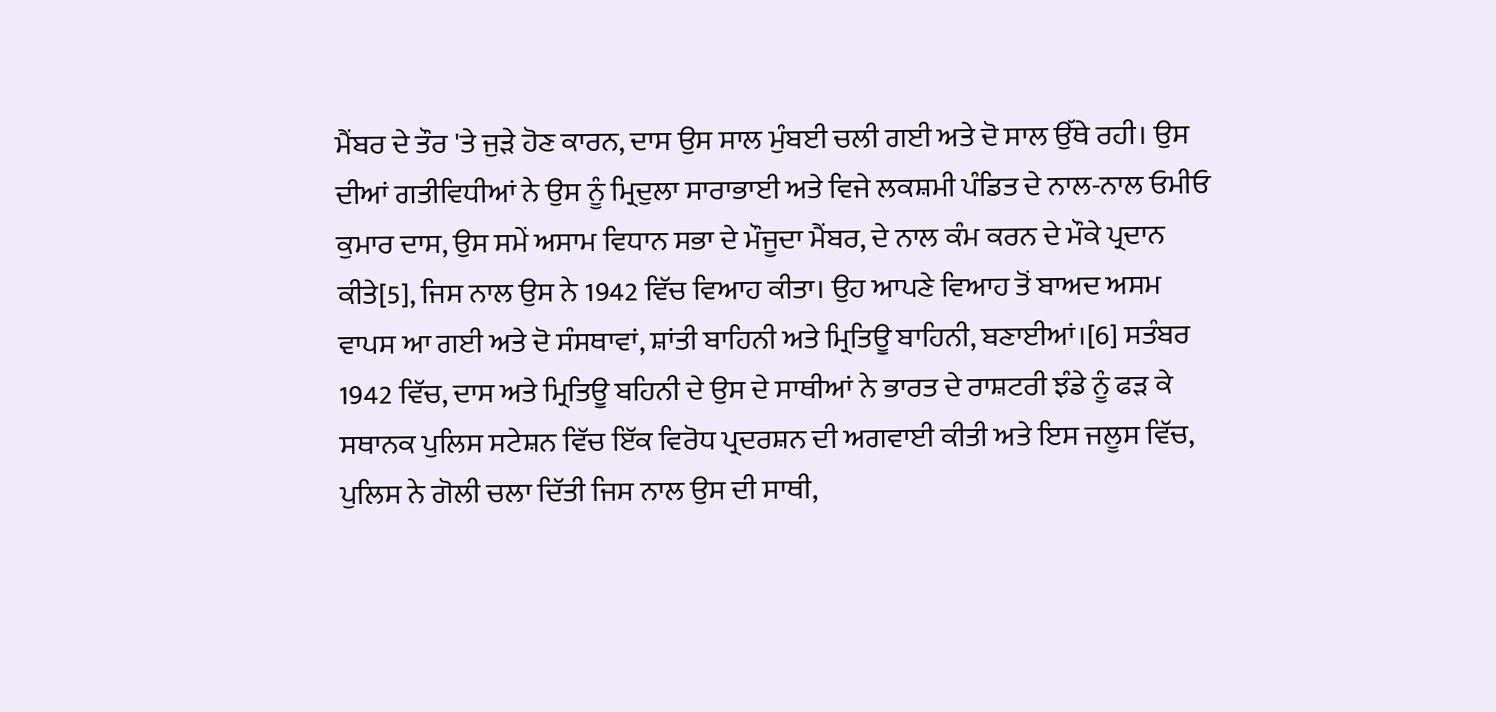ਮੈਂਬਰ ਦੇ ਤੌਰ 'ਤੇ ਜੁੜੇ ਹੋਣ ਕਾਰਨ, ਦਾਸ ਉਸ ਸਾਲ ਮੁੰਬਈ ਚਲੀ ਗਈ ਅਤੇ ਦੋ ਸਾਲ ਉੱਥੇ ਰਹੀ। ਉਸ ਦੀਆਂ ਗਤੀਵਿਧੀਆਂ ਨੇ ਉਸ ਨੂੰ ਮ੍ਰਿਦੁਲਾ ਸਾਰਾਭਾਈ ਅਤੇ ਵਿਜੇ ਲਕਸ਼ਮੀ ਪੰਡਿਤ ਦੇ ਨਾਲ-ਨਾਲ ਓਮੀਓ ਕੁਮਾਰ ਦਾਸ, ਉਸ ਸਮੇਂ ਅਸਾਮ ਵਿਧਾਨ ਸਭਾ ਦੇ ਮੌਜੂਦਾ ਮੈਂਬਰ, ਦੇ ਨਾਲ ਕੰਮ ਕਰਨ ਦੇ ਮੌਕੇ ਪ੍ਰਦਾਨ ਕੀਤੇ[5], ਜਿਸ ਨਾਲ ਉਸ ਨੇ 1942 ਵਿੱਚ ਵਿਆਹ ਕੀਤਾ। ਉਹ ਆਪਣੇ ਵਿਆਹ ਤੋਂ ਬਾਅਦ ਅਸਮ ਵਾਪਸ ਆ ਗਈ ਅਤੇ ਦੋ ਸੰਸਥਾਵਾਂ, ਸ਼ਾਂਤੀ ਬਾਹਿਨੀ ਅਤੇ ਮ੍ਰਿਤਿਊ ਬਾਹਿਨੀ, ਬਣਾਈਆਂ।[6] ਸਤੰਬਰ 1942 ਵਿੱਚ, ਦਾਸ ਅਤੇ ਮ੍ਰਿਤਿਊ ਬਹਿਨੀ ਦੇ ਉਸ ਦੇ ਸਾਥੀਆਂ ਨੇ ਭਾਰਤ ਦੇ ਰਾਸ਼ਟਰੀ ਝੰਡੇ ਨੂੰ ਫੜ ਕੇ ਸਥਾਨਕ ਪੁਲਿਸ ਸਟੇਸ਼ਨ ਵਿੱਚ ਇੱਕ ਵਿਰੋਧ ਪ੍ਰਦਰਸ਼ਨ ਦੀ ਅਗਵਾਈ ਕੀਤੀ ਅਤੇ ਇਸ ਜਲੂਸ ਵਿੱਚ, ਪੁਲਿਸ ਨੇ ਗੋਲੀ ਚਲਾ ਦਿੱਤੀ ਜਿਸ ਨਾਲ ਉਸ ਦੀ ਸਾਥੀ,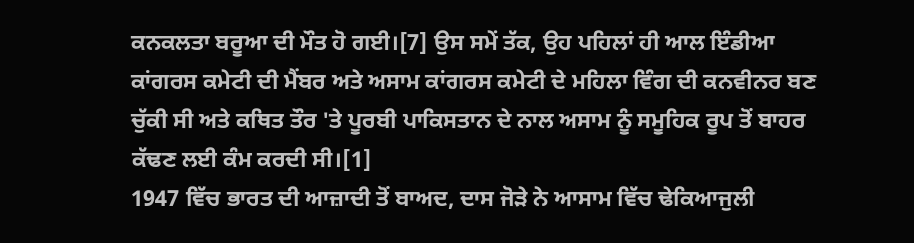ਕਨਕਲਤਾ ਬਰੂਆ ਦੀ ਮੌਤ ਹੋ ਗਈ।[7] ਉਸ ਸਮੇਂ ਤੱਕ, ਉਹ ਪਹਿਲਾਂ ਹੀ ਆਲ ਇੰਡੀਆ ਕਾਂਗਰਸ ਕਮੇਟੀ ਦੀ ਮੈਂਬਰ ਅਤੇ ਅਸਾਮ ਕਾਂਗਰਸ ਕਮੇਟੀ ਦੇ ਮਹਿਲਾ ਵਿੰਗ ਦੀ ਕਨਵੀਨਰ ਬਣ ਚੁੱਕੀ ਸੀ ਅਤੇ ਕਥਿਤ ਤੌਰ 'ਤੇ ਪੂਰਬੀ ਪਾਕਿਸਤਾਨ ਦੇ ਨਾਲ ਅਸਾਮ ਨੂੰ ਸਮੂਹਿਕ ਰੂਪ ਤੋਂ ਬਾਹਰ ਕੱਢਣ ਲਈ ਕੰਮ ਕਰਦੀ ਸੀ।[1]
1947 ਵਿੱਚ ਭਾਰਤ ਦੀ ਆਜ਼ਾਦੀ ਤੋਂ ਬਾਅਦ, ਦਾਸ ਜੋੜੇ ਨੇ ਆਸਾਮ ਵਿੱਚ ਢੇਕਿਆਜੁਲੀ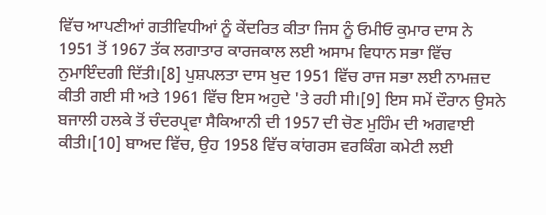ਵਿੱਚ ਆਪਣੀਆਂ ਗਤੀਵਿਧੀਆਂ ਨੂੰ ਕੇਂਦਰਿਤ ਕੀਤਾ ਜਿਸ ਨੂੰ ਓਮੀਓ ਕੁਮਾਰ ਦਾਸ ਨੇ 1951 ਤੋਂ 1967 ਤੱਕ ਲਗਾਤਾਰ ਕਾਰਜਕਾਲ ਲਈ ਅਸਾਮ ਵਿਧਾਨ ਸਭਾ ਵਿੱਚ ਨੁਮਾਇੰਦਗੀ ਦਿੱਤੀ।[8] ਪੁਸ਼ਪਲਤਾ ਦਾਸ ਖੁਦ 1951 ਵਿੱਚ ਰਾਜ ਸਭਾ ਲਈ ਨਾਮਜ਼ਦ ਕੀਤੀ ਗਈ ਸੀ ਅਤੇ 1961 ਵਿੱਚ ਇਸ ਅਹੁਦੇ 'ਤੇ ਰਹੀ ਸੀ।[9] ਇਸ ਸਮੇਂ ਦੌਰਾਨ ਉਸਨੇ ਬਜਾਲੀ ਹਲਕੇ ਤੋਂ ਚੰਦਰਪ੍ਰਵਾ ਸੈਕਿਆਨੀ ਦੀ 1957 ਦੀ ਚੋਣ ਮੁਹਿੰਮ ਦੀ ਅਗਵਾਈ ਕੀਤੀ।[10] ਬਾਅਦ ਵਿੱਚ, ਉਹ 1958 ਵਿੱਚ ਕਾਂਗਰਸ ਵਰਕਿੰਗ ਕਮੇਟੀ ਲਈ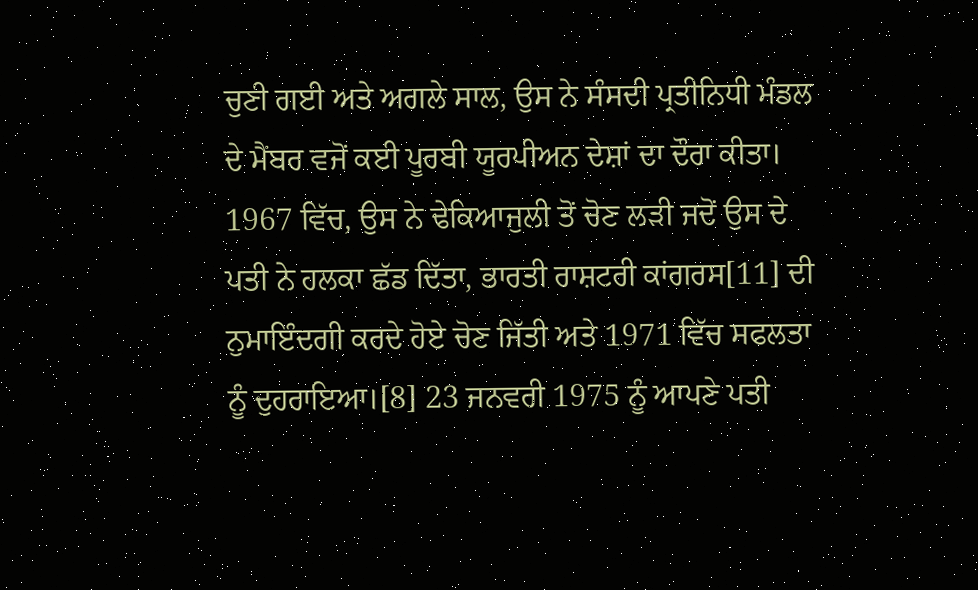ਚੁਣੀ ਗਈ ਅਤੇ ਅਗਲੇ ਸਾਲ, ਉਸ ਨੇ ਸੰਸਦੀ ਪ੍ਰਤੀਨਿਧੀ ਮੰਡਲ ਦੇ ਮੈਂਬਰ ਵਜੋਂ ਕਈ ਪੂਰਬੀ ਯੂਰਪੀਅਨ ਦੇਸ਼ਾਂ ਦਾ ਦੌਰਾ ਕੀਤਾ। 1967 ਵਿੱਚ, ਉਸ ਨੇ ਢੇਕਿਆਜੁਲੀ ਤੋਂ ਚੋਣ ਲੜੀ ਜਦੋਂ ਉਸ ਦੇ ਪਤੀ ਨੇ ਹਲਕਾ ਛੱਡ ਦਿੱਤਾ, ਭਾਰਤੀ ਰਾਸ਼ਟਰੀ ਕਾਂਗਰਸ[11] ਦੀ ਨੁਮਾਇੰਦਗੀ ਕਰਦੇ ਹੋਏ ਚੋਣ ਜਿੱਤੀ ਅਤੇ 1971 ਵਿੱਚ ਸਫਲਤਾ ਨੂੰ ਦੁਹਰਾਇਆ।[8] 23 ਜਨਵਰੀ 1975 ਨੂੰ ਆਪਣੇ ਪਤੀ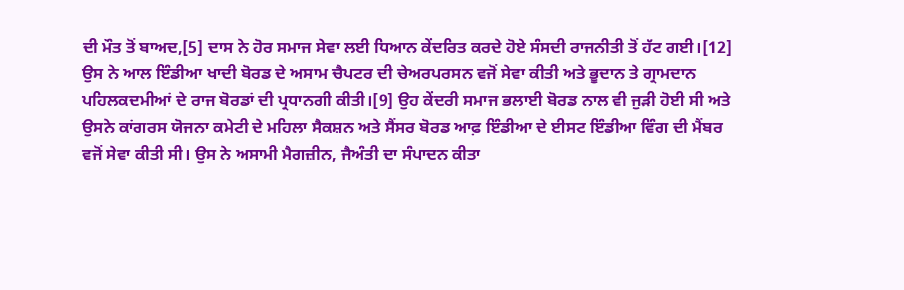ਦੀ ਮੌਤ ਤੋਂ ਬਾਅਦ,[5] ਦਾਸ ਨੇ ਹੋਰ ਸਮਾਜ ਸੇਵਾ ਲਈ ਧਿਆਨ ਕੇਂਦਰਿਤ ਕਰਦੇ ਹੋਏ ਸੰਸਦੀ ਰਾਜਨੀਤੀ ਤੋਂ ਹੱਟ ਗਈ।[12] ਉਸ ਨੇ ਆਲ ਇੰਡੀਆ ਖਾਦੀ ਬੋਰਡ ਦੇ ਅਸਾਮ ਚੈਪਟਰ ਦੀ ਚੇਅਰਪਰਸਨ ਵਜੋਂ ਸੇਵਾ ਕੀਤੀ ਅਤੇ ਭੂਦਾਨ ਤੇ ਗ੍ਰਾਮਦਾਨ ਪਹਿਲਕਦਮੀਆਂ ਦੇ ਰਾਜ ਬੋਰਡਾਂ ਦੀ ਪ੍ਰਧਾਨਗੀ ਕੀਤੀ।[9] ਉਹ ਕੇਂਦਰੀ ਸਮਾਜ ਭਲਾਈ ਬੋਰਡ ਨਾਲ ਵੀ ਜੁੜੀ ਹੋਈ ਸੀ ਅਤੇ ਉਸਨੇ ਕਾਂਗਰਸ ਯੋਜਨਾ ਕਮੇਟੀ ਦੇ ਮਹਿਲਾ ਸੈਕਸ਼ਨ ਅਤੇ ਸੈਂਸਰ ਬੋਰਡ ਆਫ਼ ਇੰਡੀਆ ਦੇ ਈਸਟ ਇੰਡੀਆ ਵਿੰਗ ਦੀ ਮੈਂਬਰ ਵਜੋਂ ਸੇਵਾ ਕੀਤੀ ਸੀ। ਉਸ ਨੇ ਅਸਾਮੀ ਮੈਗਜ਼ੀਨ, ਜੈਅੰਤੀ ਦਾ ਸੰਪਾਦਨ ਕੀਤਾ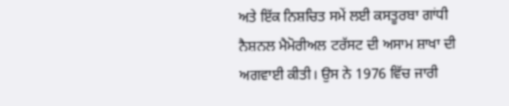ਅਤੇ ਇੱਕ ਨਿਸ਼ਚਿਤ ਸਮੇਂ ਲਈ ਕਸਤੂਰਬਾ ਗਾਂਧੀ ਨੈਸ਼ਨਲ ਮੈਮੋਰੀਅਲ ਟਰੱਸਟ ਦੀ ਅਸਾਮ ਸ਼ਾਖਾ ਦੀ ਅਗਵਾਈ ਕੀਤੀ। ਉਸ ਨੇ 1976 ਵਿੱਚ ਜਾਰੀ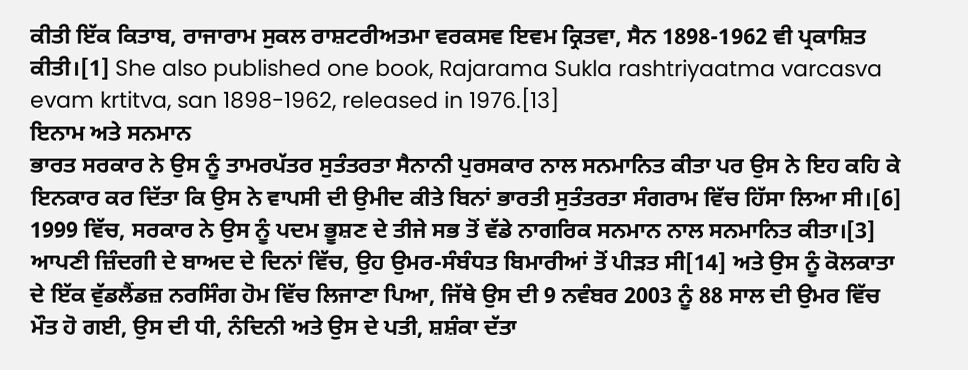ਕੀਤੀ ਇੱਕ ਕਿਤਾਬ, ਰਾਜਾਰਾਮ ਸੁਕਲ ਰਾਸ਼ਟਰੀਅਤਮਾ ਵਰਕਸਵ ਇਵਮ ਕ੍ਰਿਤਵਾ, ਸੈਨ 1898-1962 ਵੀ ਪ੍ਰਕਾਸ਼ਿਤ ਕੀਤੀ।[1] She also published one book, Rajarama Sukla rashtriyaatma varcasva evam krtitva, san 1898-1962, released in 1976.[13]
ਇਨਾਮ ਅਤੇ ਸਨਮਾਨ
ਭਾਰਤ ਸਰਕਾਰ ਨੇ ਉਸ ਨੂੰ ਤਾਮਰਪੱਤਰ ਸੁਤੰਤਰਤਾ ਸੈਨਾਨੀ ਪੁਰਸਕਾਰ ਨਾਲ ਸਨਮਾਨਿਤ ਕੀਤਾ ਪਰ ਉਸ ਨੇ ਇਹ ਕਹਿ ਕੇ ਇਨਕਾਰ ਕਰ ਦਿੱਤਾ ਕਿ ਉਸ ਨੇ ਵਾਪਸੀ ਦੀ ਉਮੀਦ ਕੀਤੇ ਬਿਨਾਂ ਭਾਰਤੀ ਸੁਤੰਤਰਤਾ ਸੰਗਰਾਮ ਵਿੱਚ ਹਿੱਸਾ ਲਿਆ ਸੀ।[6] 1999 ਵਿੱਚ, ਸਰਕਾਰ ਨੇ ਉਸ ਨੂੰ ਪਦਮ ਭੂਸ਼ਣ ਦੇ ਤੀਜੇ ਸਭ ਤੋਂ ਵੱਡੇ ਨਾਗਰਿਕ ਸਨਮਾਨ ਨਾਲ ਸਨਮਾਨਿਤ ਕੀਤਾ।[3] ਆਪਣੀ ਜ਼ਿੰਦਗੀ ਦੇ ਬਾਅਦ ਦੇ ਦਿਨਾਂ ਵਿੱਚ, ਉਹ ਉਮਰ-ਸੰਬੰਧਤ ਬਿਮਾਰੀਆਂ ਤੋਂ ਪੀੜਤ ਸੀ[14] ਅਤੇ ਉਸ ਨੂੰ ਕੋਲਕਾਤਾ ਦੇ ਇੱਕ ਵੁੱਡਲੈਂਡਜ਼ ਨਰਸਿੰਗ ਹੋਮ ਵਿੱਚ ਲਿਜਾਣਾ ਪਿਆ, ਜਿੱਥੇ ਉਸ ਦੀ 9 ਨਵੰਬਰ 2003 ਨੂੰ 88 ਸਾਲ ਦੀ ਉਮਰ ਵਿੱਚ ਮੌਤ ਹੋ ਗਈ, ਉਸ ਦੀ ਧੀ, ਨੰਦਿਨੀ ਅਤੇ ਉਸ ਦੇ ਪਤੀ, ਸ਼ਸ਼ੰਕਾ ਦੱਤਾ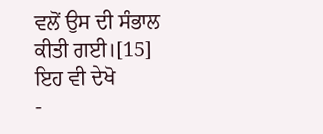ਵਲੋਂ ਉਸ ਦੀ ਸੰਭਾਲ ਕੀਤੀ ਗਈ।[15]
ਇਹ ਵੀ ਦੇਖੋ
-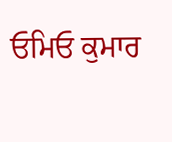ਓਮਿਓ ਕੁਮਾਰ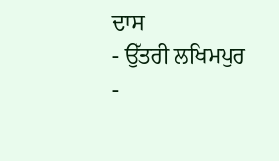ਦਾਸ
- ਉੱਤਰੀ ਲਖਿਮਪੁਰ
-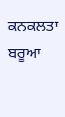ਕਨਕਲਤਾ ਬਰੂਆ